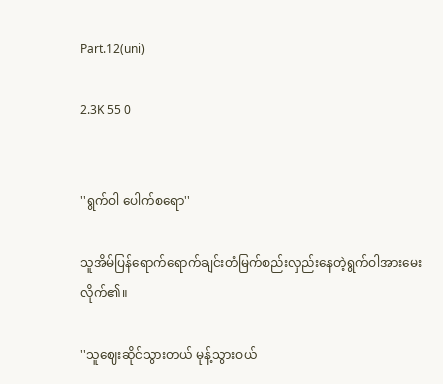Part.12(uni)

2.3K 55 0


''ရွက်ဝါ ပေါက်စရော''

သူအိမ်ပြန်ရောက်ရောက်ချင်းတံမြက်စည်းလှည်းနေတဲ့ရွက်ဝါအားမေးလိုက်၏။

''သူဈေးဆိုင်သွားတယ် မုန့်သွားဝယ်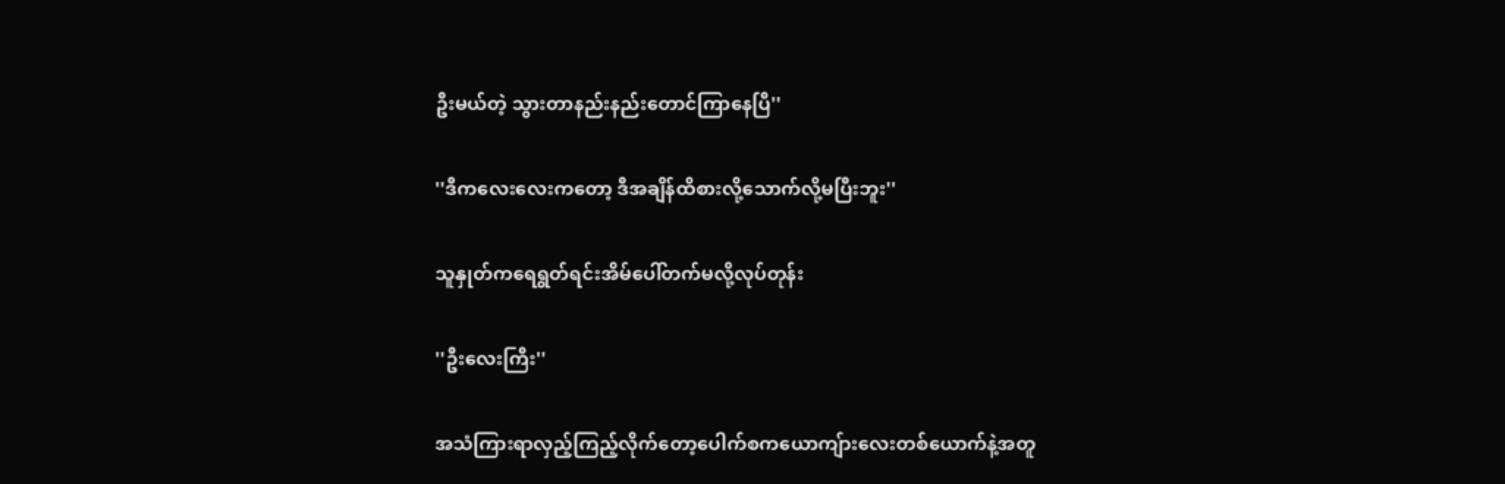ဦးမယ်တဲ့ သွားတာနည်းနည်းတောင်ကြာနေပြီ''

''ဒီကလေးလေးကတော့ ဒီအချိန်ထိစားလို့သောက်လို့မပြီးဘူး''

သူနှုတ်ကရေရွတ်ရင်းအိမ်ပေါ်တက်မလို့လုပ်တုန်း

''ဦးလေးကြီး''

အသံကြားရာလှည့်ကြည့်လိုက်တော့ပေါက်စကယောကျ်ားလေးတစ်ယောက်နဲ့အတူ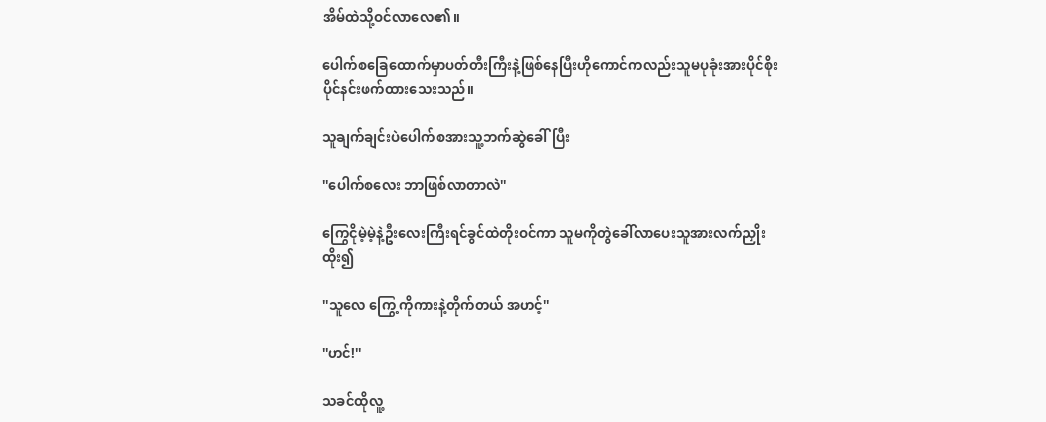အိမ်ထဲသို့ဝင်လာလေ၏။

ပေါက်စခြေထောက်မှာပတ်တီးကြီးနဲ့ဖြစ်နေပြီးဟိုကောင်ကလည်းသူမပုခုံးအားပိုင်စိုးပိုင်နင်းဖက်ထားသေးသည်။

သူချက်ချင်းပဲပေါက်စအားသူ့ဘက်ဆွဲခေါ်ပြီး

''ပေါက်စလေး ဘာဖြစ်လာတာလဲ''

ကြွေငိုမဲ့မဲ့နဲ့ဦးလေးကြီးရင်ခွင်ထဲတိုးဝင်ကာ သူမကိုတွဲခေါ်လာပေးသူအားလက်ညှိုးထိုး၍

''သူလေ ကြွေ့ကိုကားနဲ့တိုက်တယ် အဟင့်''

''ဟင်!''

သခင်ထိုလူ့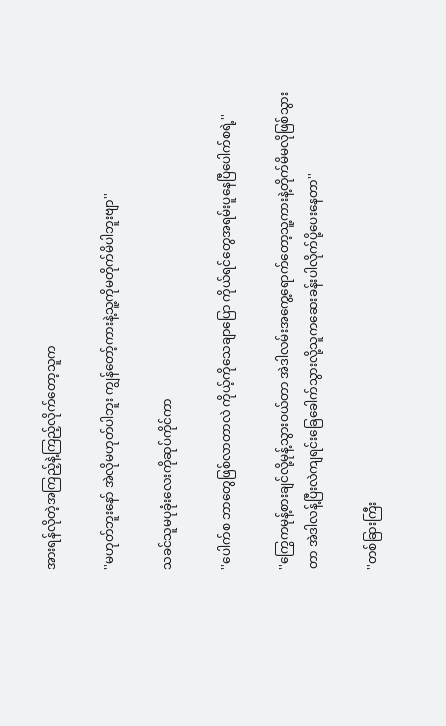အားရန်လိုတဲ့အကြည့်နဲ့ကြည့်လိုက်တော့သူက

''မဟုတ်ဘူးနော် အဲလိုမဟုတ်ပါဘူး ကျွန်တော့်ကားနဲ့သူ့ကိုမတိုက်မိပါဘူးဗျာ''

သခင်သူမပုခုံးလေးကိုဆုပ်ကိုင်ကာ

''ပေါက်စ ဘာတွေဖြစ်လာတာလဲ ကိုယ့်ကိုသေချာပြော ကိုယ်ရင်တွေအရမ်းပူနေပြီပေါက်စရဲ့''

''ကြွေကမုန့်စားချင်လို့မုန့်သွားဝယ်တာ အဲဒါလမ်းအကွေ့ရောက်တော့သူ့ကားနဲ့တိုက်မိမလိုဖြစ်သွားတာ အဲဒါလန့်ပြီးလဲကျရင်းခြေခေါက်သွားလို့သူကဆေးခန်းပါလိုက်ပို့ပေးနေတာ''

''တစ်ခြားကြီး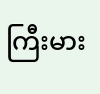ကြီးမား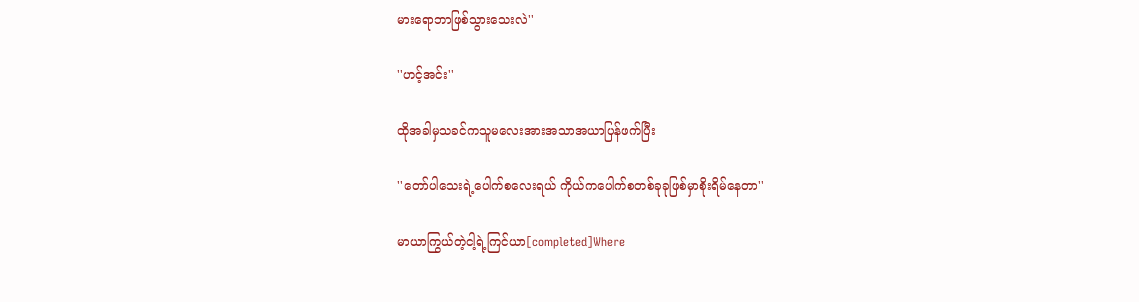မားရောဘာဖြစ်သွားသေးလဲ''

''ဟင့်အင်း''

ထိုအခါမှသခင်ကသူမလေးအားအသာအယာပြန်ဖက်ပြီး

''တော်ပါသေးရဲ့ပေါက်စလေးရယ် ကိုယ်ကပေါက်စတစ်ခုခုဖြစ်မှာစိုးရိမ်နေတာ''

မာယာကြွယ်တဲ့ငါ့ရဲ့ကြင်ယာ[completed]Where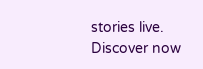stories live. Discover now